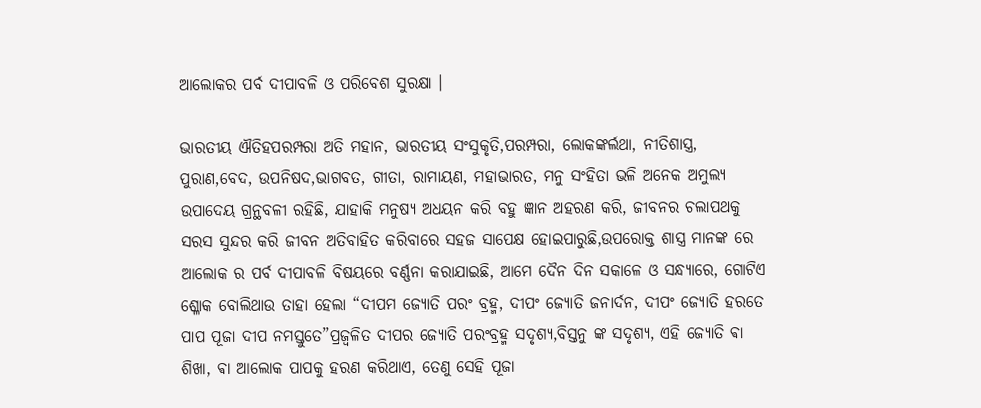ଆଲୋକର ପର୍ବ ଦୀପାବଳି ଓ ପରିବେଶ ସୁରକ୍ଷା ।

ଭାରତୀୟ ଐତିହପରମ୍ପରା ଅତି ମହାନ, ଭାରତୀୟ ସଂସୁକୃତି,ପରମ୍ପରା, ଲୋକଙ୍କର୍ଲଥା, ନୀତିଶାସ୍ତ୍ର, ପୁରାଣ,ବେଦ, ଉପନିଷଦ,ଭାଗବତ, ଗୀତା, ରାମାୟଣ, ମହାଭାରତ, ମନୁ ସଂହିତା ଭଳି ଅନେକ ଅମୁଲ୍ୟ ଉପାଦେୟ ଗ୍ରନ୍ଥବଳୀ ରହିଛି, ଯାହାକି ମନୁଷ୍ୟ ଅଧୟନ କରି ବହୁ ଜ୍ଞାନ ଅହରଣ କରି, ଜୀବନର ଚଲାପଥକୁ ସରସ ସୁନ୍ଦର କରି ଜୀବନ ଅତିବାହିତ କରିବାରେ ସହଜ ସାପେକ୍ଷ ହୋଇପାରୁଛି,ଉପରୋକ୍ତ ଶାସ୍ତ୍ର ମାନଙ୍କ ରେ ଆଲୋକ ର ପର୍ବ ଦୀପାବଳି ବିଷୟରେ ବର୍ଣ୍ଣନା କରାଯାଇଛି, ଆମେ ଦୈନ ଦିନ ସକାଳେ ଓ ସନ୍ଧ୍ୟାରେ, ଗୋଟିଏ ଶ୍ଳୋକ ବୋଲିଥାଉ ତାହା ହେଲା “ଦୀପମ ଜ୍ୟୋତି ପରଂ ବ୍ରହ୍ମ, ଦୀପଂ ଜ୍ୟୋତି ଜନାର୍ଦନ, ଦୀପଂ ଜ୍ୟୋତି ହରତେ ପାପ ପୂଜା ଦୀପ ନମସ୍ତୁତେ”ପ୍ରଜ୍ବଳିତ ଦୀପର ଜ୍ୟୋତି ପରଂବ୍ରହ୍ମ ସଦୃଶ୍ୟ,ବିସ୍ତନୁ ଙ୍କ ସଦୃଶ୍ୟ, ଏହି ଜ୍ୟୋତି ଵା ଶିଖା, ଵା ଆଲୋକ ପାପକୁ ହରଣ କରିଥାଏ, ତେଣୁ ସେହି ପୂଜା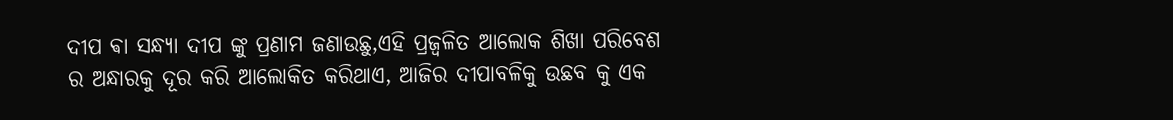ଦୀପ ଵା ସନ୍ଧ୍ୟା ଦୀପ ଙ୍କୁ ପ୍ରଣାମ ଜଣାଉଛୁ,ଏହି ପ୍ରଜ୍ବଳିତ ଆଲୋକ ଶିଖା ପରିବେଶ ର ଅନ୍ଧାରକୁ ଦୂର କରି ଆଲୋକିତ କରିଥାଏ, ଆଜିର ଦୀପାବଳିକୁ ଉଛବ କୁ ଏକ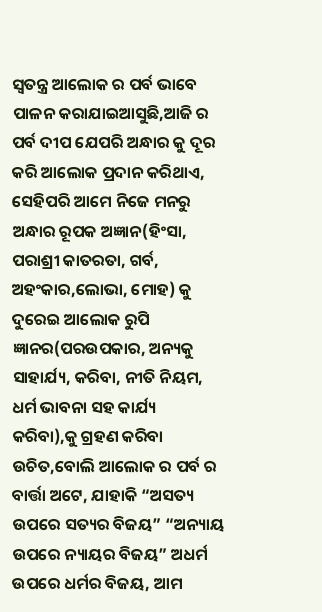ସ୍ୱତନ୍ତ୍ର ଆଲୋକ ର ପର୍ବ ଭାବେ ପାଳନ କରାଯାଇଆସୁଛି,ଆଜି ର ପର୍ବ ଦୀପ ଯେପରି ଅନ୍ଧାର କୁ ଦୂର କରି ଆଲୋକ ପ୍ରଦାନ କରିଥାଏ, ସେହିପରି ଆମେ ନିଜେ ମନରୁ ଅନ୍ଧାର ରୂପକ ଅଜ୍ଞାନ(ହିଂସା, ପରାଶ୍ରୀ କାତରତା, ଗର୍ବ, ଅହଂକାର,ଲୋଭା, ମୋହ) କୁ ଦୁରେଇ ଆଲୋକ ରୁପି ଜ୍ଞାନର(ପରଉପକାର, ଅନ୍ୟକୁ ସାହାର୍ଯ୍ୟ, କରିବା, ନୀତି ନିୟମ, ଧର୍ମ ଭାବନା ସହ କାର୍ଯ୍ୟ କରିବା),କୁ ଗ୍ରହଣ କରିବା ଉଚିତ,ବୋଲି ଆଲୋକ ର ପର୍ବ ର ବାର୍ତ୍ତା ଅଟେ, ଯାହାକି “ଅସତ୍ୟ ଉପରେ ସତ୍ୟର ବିଜୟ” “ଅନ୍ୟାୟ ଉପରେ ନ୍ୟାୟର ବିଜୟ” ଅଧର୍ମ ଉପରେ ଧର୍ମର ବିଜୟ, ଆମ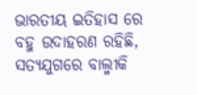ଭାରତୀୟ ଇତିହାସ ରେ ବହୁ ଉଦାହରଣ ରହିଛି, ସତ୍ୟଯୁଗରେ ବାଲ୍ମୀକି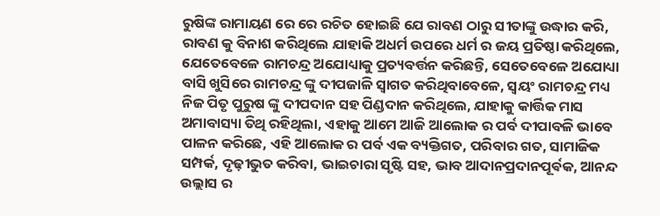ରୁଷିଙ୍କ ରାମାୟଣ ରେ ରେ ରଚିତ ହୋଇଛି ଯେ ରାବଣ ଠାରୁ ସୀତାଙ୍କୁ ଉଦ୍ଧାର କରି, ରାବଣ କୁ ବିନାଶ କରିଥିଲେ ଯାହାକି ଅଧର୍ମ ଉପରେ ଧର୍ମ ର ଜୟ ପ୍ରତିଷ୍ଠା କରିଥିଲେ, ଯେତେବେଳେ ରାମଚନ୍ଦ୍ର ଅଯୋଧ୍ୟାକୁ ପ୍ରତ୍ୟବର୍ତ୍ତନ କରିଛନ୍ତି, ସେତେବେଳେ ଅଯୋଧ୍ୟା ବାସି ଖୁସିରେ ରାମଚନ୍ଦ୍ର ଙ୍କୁ ଦୀପଜାଳି ସ୍ୱାଗତ କରିଥିବାବେଳେ, ସ୍ୱୟଂ ରାମଚନ୍ଦ୍ର ମଧ୍ୟ ନିଜ ପିତୃ ପୁରୁଷ ଙ୍କୁ ଦୀପଦାନ ସହ ପିଣ୍ଡଦାନ କରିଥିଲେ, ଯାହାକୁ କାର୍ତ୍ତିକ ମାସ ଅମାବାସ୍ୟା ତିଥି ରହିଥିଲା, ଏହାକୁ ଆମେ ଆଜି ଆଲୋକ ର ପର୍ବ ଦୀପାବଳି ଭାବେ ପାଳନ କରିଛେ, ଏହି ଆଲୋକ ର ପର୍ବ ଏକ ବ୍ୟକ୍ତିଗତ, ପରିବାର ଗତ, ସାମାଜିକ ସମ୍ପର୍କ, ଦୃଢ଼ୀଭୁତ କରିବା, ଭାଇଚାରା ସୃଷ୍ଟି ସହ, ଭାବ ଆଦାନପ୍ରଦାନପୂର୍ଵକ, ଆନନ୍ଦ ଉଲ୍ଲାସ ର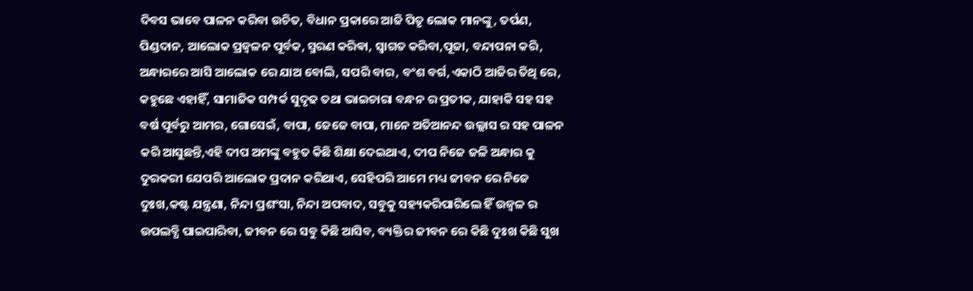ଦିବସ ଭାବେ ପାଳନ କରିବା ଉଚିତ, ବିଧାନ ପ୍ରକାରେ ଆଜି ପିତୃ ଲୋକ ମାନଙ୍କୁ, ତର୍ପଣ, ପିଣ୍ଡଦାନ, ଆଲୋକ ପ୍ରଜ୍ବଳନ ପୂର୍ବକ, ସ୍ମରଣ କରିଵା, ସ୍ୱାଗତ କରିବା,ପୂଜା, ବନ୍ଦାପନା କରି, ଅନ୍ଧାରରେ ଆସି ଆଲୋକ ରେ ଯାଅ ବୋଲି, ସପରି ବାର, ବଂଶ ବର୍ଗ,ଏକାଠି ଆଜିର ତିଥି ରେ, କହୁଛେ ଏହାହିଁ, ସାମାଜିକ ସମ୍ପର୍କ ସୁଦୃଢ ତଥା ଭାଇଚାରା ବନ୍ଧନ ର ପ୍ରତୀକ, ଯାହାକି ସହ ସହ ବର୍ଷ ପୂର୍ବରୁ ଆମର, ଗୋସେଇଁ, ବାପା, ଜେଜେ ବାପା, ମାନେ ଅତିଆନନ୍ଦ ଉଲ୍ଲାସ ର ସହ ପାଳନ କରି ଆସୁଛନ୍ତି,ଏହି ଦୀପ ଅମଙ୍କୁ ବହୁତ କିଛି ଶିକ୍ଷା ଦେଇଥାଏ, ଦୀପ ନିଜେ ଜଳି ଅନ୍ଧାର କୁ ଦୁରକରୀ ଯେପରି ଆଲୋକ ପ୍ରଦାନ କରିଥାଏ, ସେହିପରି ଆମେ ମଧ୍ୟ ଜୀବନ ରେ ନିଜେ ଦୁଃଖ,କଷ୍ଟ ଯନ୍ତ୍ରଣା, ନିନ୍ଦା ପ୍ରଶଂସା, ନିନ୍ଦା ଅପବାଦ, ସବୁକୁ ସହ୍ୟକରିପାରିଲେ ହିଁ ଉଜ୍ୱଳ ର ଉପଲବ୍ଧି ପାଇପାରିବା, ଜୀବନ ରେ ସବୁ କିଛି ଆସିବ, ବ୍ୟକ୍ତିର ଜୀବନ ରେ କିଛି ଦୁଃଖ କିଛି ସୁଖ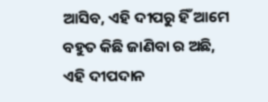ଆସିବ, ଏହି ଦୀପରୁ ହିଁ ଆମେ ବହୁତ କିଛି ଜାଣିବା ର ଅଛି, ଏହି ଦୀପଦାନ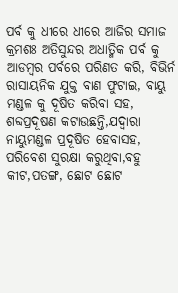ପର୍ବ କୁ ଧୀରେ ଧୀରେ ଆଜିର ସମାଜ କ୍ରମଶଃ ଅତିସୁନ୍ଦର ଅଧାତ୍ମିକ ପର୍ବ କୁ ଆଡମ୍ବର ପର୍ବରେ ପରିଣତ କରି, ବିଭିର୍ନ ରାସାୟନିକ ଯୁକ୍ତ ବାଣ ଫୁଟାଇ, ବାୟୁ ମଣ୍ଡଳ କୁ ଦୂଷିତ କରିବା ସହ, ଶବ୍ଦପ୍ରଦୂଷଣ କଟାଉଛନ୍ତି,ଯଦ୍ୱାରା ନାୟୁମଣ୍ଡଳ ପ୍ରଦୂଷିତ ହେବାସହ, ପରିବେଶ ସୁରକ୍ଷା କରୁଥିବା,ବହୁ କୀଟ,ପତଙ୍ଗ, ଛୋଟ ଛୋଟ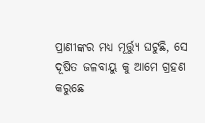ପ୍ରାଣୀଙ୍କର ମଧ୍ୟ ମୂର୍ତ୍ତ୍ୟୁ ଘଟୁଛି, ସେ ଦୂଷିତ ଜଳବାୟୁ କୁ ଆମେ ଗ୍ରହଣ କରୁଛେ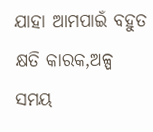ଯାହା ଆମପାଇଁ ବହୁତ କ୍ଷତି କାରକ,ଅଳ୍ପ ସମୟ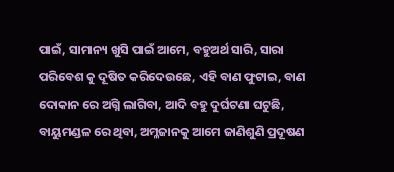ପାଇଁ, ସାମାନ୍ୟ ଖୁସି ପାଇଁ ଆମେ, ବହୁଅର୍ଥ ସାରି, ସାରା ପରିବେଶ କୁ ଦୂଷିତ କରିଦେଉଛେ, ଏହି ବାଣ ଫୁଟାଇ, ବାଣ ଦୋକାନ ରେ ଅଗ୍ନି ଲାଗିବା, ଆଦି ବହୁ ଦୁର୍ଘଟଣା ଘଟୁଛି, ବାୟୁମଣ୍ଡଳ ରେ ଥିବା, ଅମ୍ଳଜାନକୁ ଆମେ ଜାଣିଶୁଣି ପ୍ରଦୂଷଣ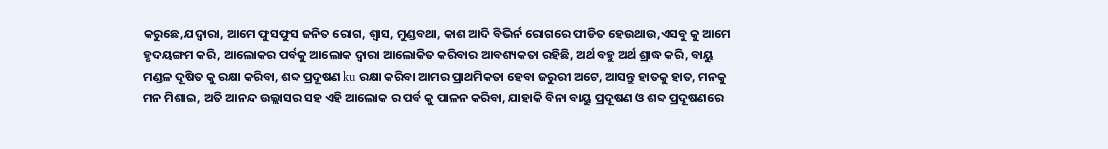କରୁଛେ,ଯଦ୍ୱାରା, ଆମେ ଫୁସଫୁସ ଜନିତ ରୋଗ, ଶ୍ୱାସ, ମୁଣ୍ଡବଥା, କାଶ ଆଦି ବିଭିର୍ନ ରୋଗରେ ପୀଡିତ ହେଉଥାଉ,ଏସବୁ କୁ ଆମେ ହୃଦୟଙ୍ଗମ କରି, ଆଲୋକର ପର୍ବକୁ ଆଲୋକ ଦ୍ୱାରା ଆଲୋକିତ କରିବାର ଆବଶ୍ୟକତା ରହିଛି, ଅର୍ଥ ବହୁ ଅର୍ଥ ଶ୍ରାଦ୍ଧ କରି, ବାୟୁ ମଣ୍ଡଳ ଦୂଷିତ କୁ ରକ୍ଷା କରିବା, ଶବ୍ଦ ପ୍ରଦୂଷଣ ku ରକ୍ଷା କରିବା ଆମର ପ୍ରାଥମିକତା ହେବା ଜରୁରୀ ଅଟେ, ଆସନ୍ତୁ ହାତକୁ ହାତ, ମନକୁ ମନ ମିଶାଇ, ଅତି ଆନନ୍ଦ ଉଲ୍ଲାସର ସହ ଏହି ଆଲୋକ ର ପର୍ବ କୁ ପାଳନ କରିବା, ଯାହାକି ବିନା ବାୟୁ ପ୍ରଦୂଷଣ ଓ ଶବ୍ଦ ପ୍ରଦୂଷଣରେ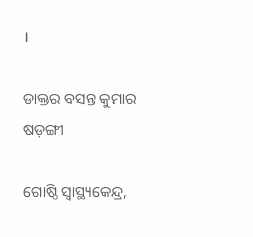।

ଡାକ୍ତର ବସନ୍ତ କୁମାର ଷଡ଼ଙ୍ଗୀ

ଗୋଷ୍ଠି ସ୍ୱାସ୍ଥ୍ୟକେନ୍ଦ୍ର,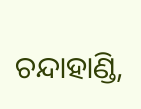ଚନ୍ଦାହାଣ୍ଡି,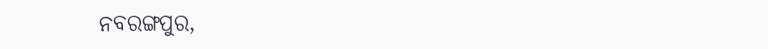ନବରଙ୍ଗପୁର,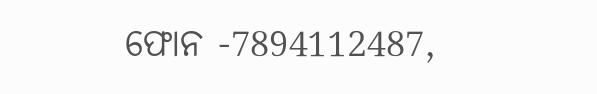ଫୋନ -7894112487,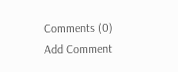Comments (0)
Add Comment